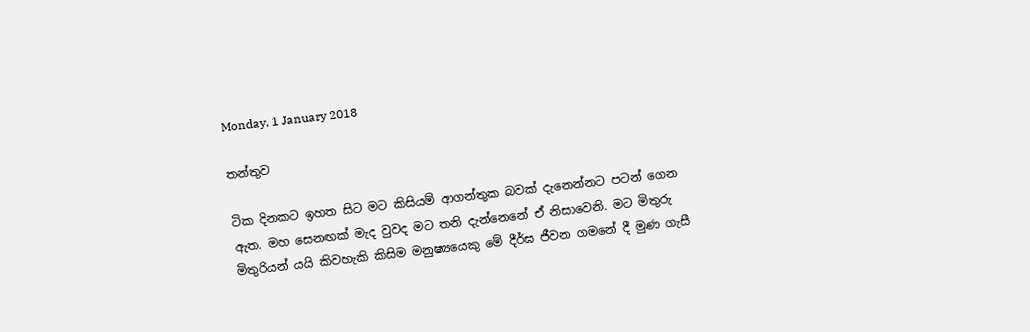Monday, 1 January 2018

තන්තුව

ටික දිනකට ඉහත සිට මට කිසියම් ආගන්තුක බවක් දැනෙන්නට පටන් ගෙන ඇත. මහ සෙනඟක් මැද වුවද මට තනි දැන්නෙනේ ඒ නිසාවෙනි. මට මිතුරු මිතුරියන් යයි කිවහැකි කිසිම මනුෂ්‍යයෙකු මේ දීර්ඝ ජීවන ගමනේ දී මුණ ගැසී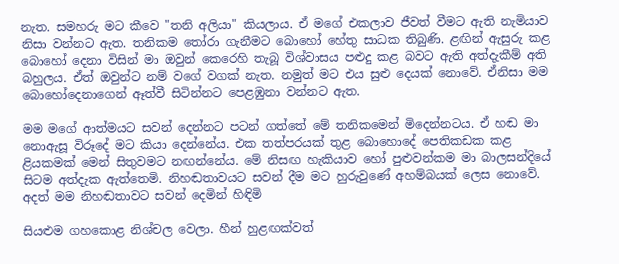නැත. සමහරු මට කීවෙ "තනි අලියා" කියලාය. ඒ මගේ එකලාව ජීවත් වීමට ඇති නැමියාව නිසා වන්නට ඇත. තනිකම තෝරා ගැනීමට බොහෝ හේතු සාධක තිබුණි. ළඟින් ඇසුරු කළ බොහෝ දෙනා විසින් මා ඔවුන් කෙරෙහි තැබූ විශ්වාසය පළුදු කළ බවට ඇති අත්දැකීම් අති බහුලය. ඒත් ඔවුන්ට නම් වගේ වගක් නැත. නමුත් මට එය සුළු දෙයක් නොවේ. ඒනිසා මම බොහෝදෙනාගෙන් ඈත්වී සිටින්නට පෙළඹුනා වන්නට ඇත.

මම මගේ ආත්මයට සවන් දෙන්නට පටන් ගත්තේ මේ තනිකමෙන් මිදෙන්නටය. ඒ හඬ මා නොඇසූ විරූදේ මට කියා දෙන්නේය. එක තත්පරයක් තුළ බොහොදේ පෙතිකඩක කළ ළියකමක් මෙන් සිතුවමට නඟන්නේය. මේ නිසඟ හැකියාව හෝ පුළුවන්කම මා බාලසන්දියේ සිටම අත්දැක ඇත්තෙමි. නිහඬතාවයට සවන් දීම මට හුරුවුණේ අහම්බයක් ලෙස නොවේ. අදත් මම නිහඬතාවට සවන් දෙමින් හිඳිමි

සියළුම ගහකොළ නිශ්චල වෙලා. හීන් හුළඟක්වත්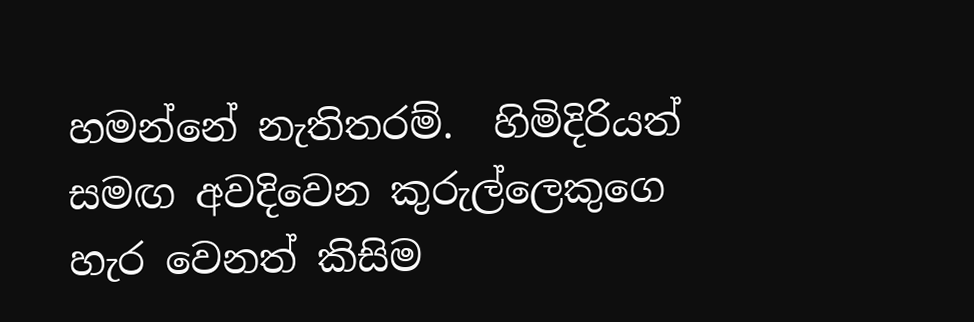හමන්නේ නැතිතරම්.  හිමිදිරියත් සමඟ අවදිවෙන කුරුල්ලෙකුගෙ හැර වෙනත් කිසිම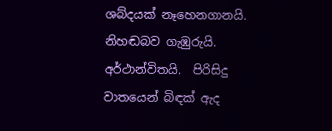ශබ්දයක් නෑහෙනගානයි. නිහඬබව ගැඹුරුයි. අර්ථාන්විතයි.  පිරිසිදු වාතයෙන් බිඳක් ඇද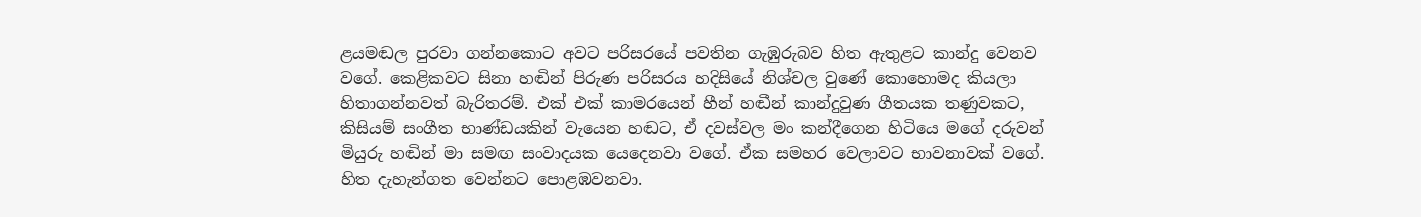ළයමඬල පුරවා ගන්නකොට අවට පරිසරයේ පවතින ගැඹුරුබව හිත ඇතුළට කාන්දු වෙනව වගේ. කෙළිකවට සිනා හඬින් පිරුණ පරිසරය හදිසියේ නිශ්චල වුණේ කොහොමද කියලා හිතාගන්නවත් බැරිතරම්. එක් එක් කාමරයෙන් හීන් හඬීන් කාන්දුවුණ ගීතයක තණුවකට, කිසියම් සංගීත භාණ්ඩයකින් වැයෙන හඬට, ඒ දවස්වල මං කන්දීගෙන හිටියෙ මගේ දරුවන් මියුරු හඬින් මා සමඟ සංවාදයක යෙදෙනවා වගේ. ඒක සමහර වෙලාවට භාවනාවක් වගේ. හිත දැහැන්ගත වෙන්නට පොළඹවනවා.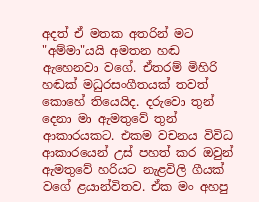අදත් ඒ මතක අතරින් මට "අම්මා"යයි අමතන හඬ ඇහෙනවා වගේ. ඒතරම් මිහිරි හඬක් මධුරසංගීතයක් තවත් කොහේ තියෙයිද. දරුවො තුන් දෙනා මා ඇමතුවේ තුන් ආකාරයකට. එකම වචනය විවිධ ආකාරයෙන් උස් පහත් කර ඔවුන් ඇමතුවේ හරියට නැළවිලි ගීයක් වගේ ළයාන්විතව. ඒක මං අහපු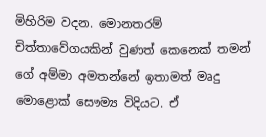මිහිරිම වදන. මොනතරම් චිත්තාවේගයකින් වුණත් කෙනෙක් තමන් ගේ අම්මා අමතන්නේ ඉතාමත් මෘදු මොළොක් සෞම්‍ය විදියට. ඒ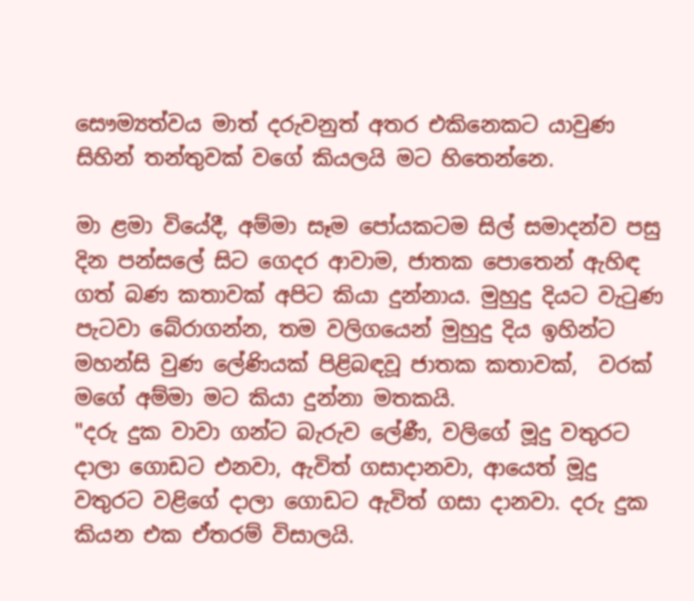සෞම්‍යත්වය මාත් දරුවනුත් අතර එකිනෙකට යාවුණ සිහින් තන්තුවක් වගේ කියලයි මට හිතෙන්නෙ.

මා ළමා වියේදී, අම්මා සෑම පෝයකටම සිල් සමාදන්ව පසු දින පන්සලේ සිට ගෙදර ආවාම, ජාතක පොතෙන් ඇහිඳ ගත් බණ කතාවක් අපිට කියා දුන්නාය. මුහුදු දියට වැටුණ පැටවා බේරාගන්න, තම වලිගයෙන් මුහුදු දිය ඉහින්ට මහන්සි වුණ ලේණියක් පිළිබඳවූ ජාතක කතාවක්,  වරක් මගේ අම්මා මට කියා දුන්නා මතකයි.
"දරු දුක වාවා ගන්ට බැරුව ලේණී, වලිගේ මූදු වතුරට දාලා ගොඩට එනවා, ඇවිත් ගසාදානවා, ආයෙත් මූදු වතුරට වළිගේ දාලා ගොඩට ඇවිත් ගසා දානවා. දරු දුක කියන එක ඒතරම් විසාලයි.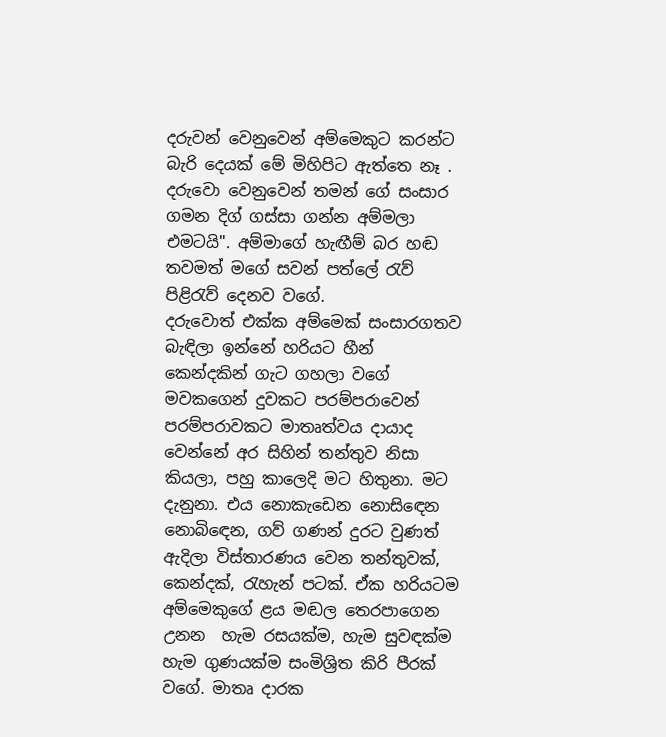දරුවන් වෙනුවෙන් අම්මෙකුට කරන්ට බැරි දෙයක් මේ මිහිපිට ඇත්තෙ නෑ . දරුවො වෙනුවෙන් තමන් ගේ සංසාර ගමන දිග් ගස්සා ගන්න අම්මලා එමටයි". අම්මාගේ හැඟීම් බර හඬ තවමත් මගේ සවන් පත්ලේ රැව් පිළිරැව් දෙනව වගේ.
දරුවොත් එක්ක අම්මෙක් සංසාරගතව බැඳිලා ඉන්නේ හරියට හීන් කෙන්දකින් ගැට ගහලා වගේ
මවකගෙන් දුවකට පරම්පරාවෙන්  පරම්පරාවකට මාතෘත්වය දායාද වෙන්නේ අර සිහින් තන්තුව නිසා කියලා, පහු කාලෙදි මට හිතුනා. මට දැනුනා. එය නොකැඩෙන නොසිඳෙන නොබිඳෙන, ගව් ගණන් දුරට වුණත් ඇදිලා විස්තාරණය වෙන තන්තුවක්, කෙන්දක්, රැහැන් පටක්. ඒක හරියටම අම්මෙකුගේ ළය මඬල තෙරපාගෙන උනන  හැම රසයක්ම, හැම සුවඳක්ම හැම ගුණයක්ම සංමිශ්‍රිත කිරි පීරක් වගේ. මාතෘ දාරක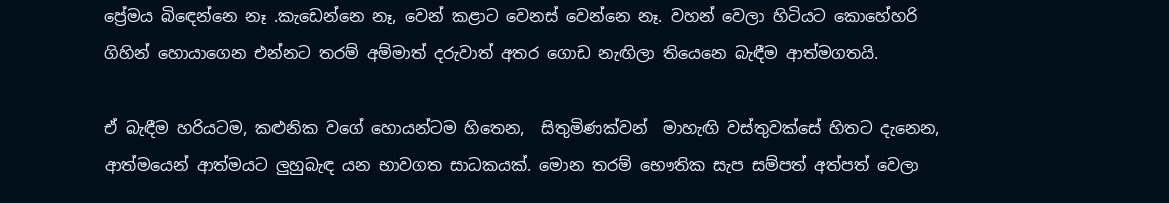ප්‍රේමය බිඳෙන්නෙ නෑ .කැඩෙන්නෙ නෑ, වෙන් කළාට වෙනස් වෙන්නෙ නෑ. වහන් වෙලා හිටියට කොහේහරි ගිහින් හොයාගෙන එන්නට තරම් අම්මාත් දරුවාත් අතර ගොඩ නැඟිලා තියෙනෙ බැඳීම ආත්මගතයි.

ඒ බැඳීම හරියටම, කළුනික වගේ හොයන්ටම හිතෙන,  සිතුමිණක්වන්  මාහැඟි වස්තුවක්සේ හිතට දැනෙන, ආත්මයෙන් ආත්මයට ලුහුබැඳ යන භාවගත සාධකයක්. මොන තරම් භෞතික සැප සම්පත් අත්පත් වෙලා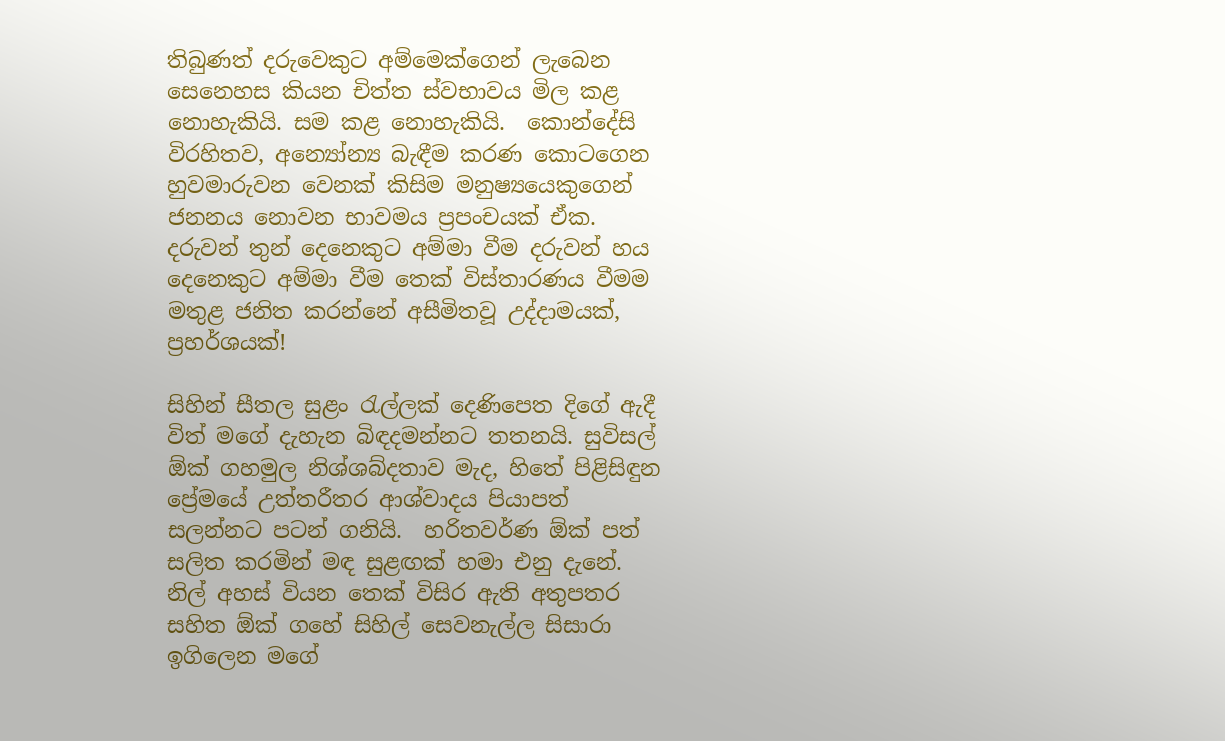තිබුණත් දරුවෙකුට අම්මෙක්ගෙන් ලැබෙන සෙනෙහස කියන චිත්ත ස්වභාවය මිල කළ නොහැකියි. සම කළ නොහැකියි.  කොන්දේසි විරහිතව, අන්‍යෝන්‍ය බැඳීම කරණ කොටගෙන හුවමාරුවන වෙනක් කිසිම මනුෂ්‍යයෙකුගෙන් ජනනය නොවන භාවමය ප්‍රපංචයක් ඒක. දරුවන් තුන් දෙනෙකුට අම්මා වීම දරුවන් හය දෙනෙකුට අම්මා වීම තෙක් විස්තාරණය වීමම මතුළ ජනිත කරන්නේ අසීමිතවූ උද්දාමයක්, ප්‍රහර්ශයක්!

සිහින් සීතල සුළං රැල්ලක් දෙණිපෙත දිගේ ඇදී විත් මගේ දැහැන බිඳදමන්නට තතනයි. සුවිසල් ඕක් ගහමුල නිශ්ශබ්දතාව මැද, හිතේ පිළිසිඳුන ප්‍රේමයේ උත්තරීතර ආශ්වාදය පියාපත් සලන්නට පටන් ගනියි.  හරිතවර්ණ ඕක් පත් සලිත කරමින් මඳ සුළඟක් හමා එනු දැනේ. නිල් අහස් වියන තෙක් විසිර ඇති අතුපතර  සහිත ඕක් ගහේ සිහිල් සෙවනැල්ල සිසාරා ඉගිලෙන මගේ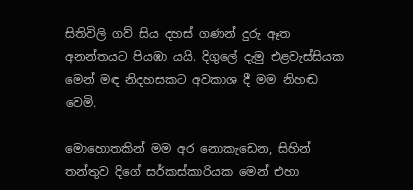සිතිවිලි ගව් සිය දහස් ගණන් දුරු ඈත අනන්තයට පියඹා යයි. දිගුලේ දැමු එළවැස්සියක මෙන් මඳ නිදහසකට අවකාශ දී මම නිහඬ වෙමි.

මොහොතකින් මම අර නොකැඩෙන, සිහින් තන්තුව දිගේ සර්කස්කාරියක මෙන් එහා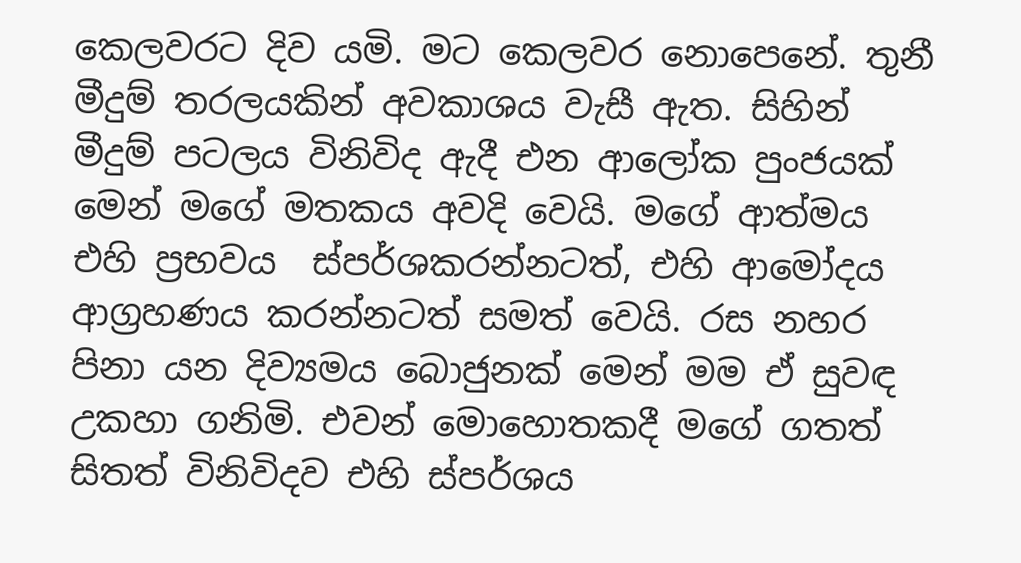කෙලවරට දිව යමි. මට කෙලවර නොපෙනේ. තුනී මීදුම් තරලයකින් අවකාශය වැසී ඇත. සිහින් මීදුම් පටලය විනිවිද ඇදී එන ආලෝක පුංජයක් මෙන් මගේ මතකය අවදි වෙයි. මගේ ආත්මය එහි ප්‍රභවය  ස්පර්ශකරන්නටත්, එහි ආමෝදය ආග්‍රහණය කරන්නටත් සමත් වෙයි. රස නහර පිනා යන දිව්‍යමය බොජුනක් මෙන් මම ඒ සුවඳ උකහා ගනිමි. එවන් මොහොතකදී මගේ ගතත් සිතත් විනිවිදව එහි ස්පර්ශය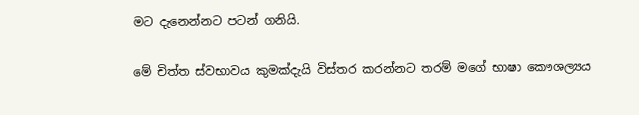මට දැනෙන්නට පටන් ගනියි.

මේ චිත්ත ස්වභාවය කුමක්දැයි විස්තර කරන්නට තරම් මගේ භාෂා කෞශල්‍යය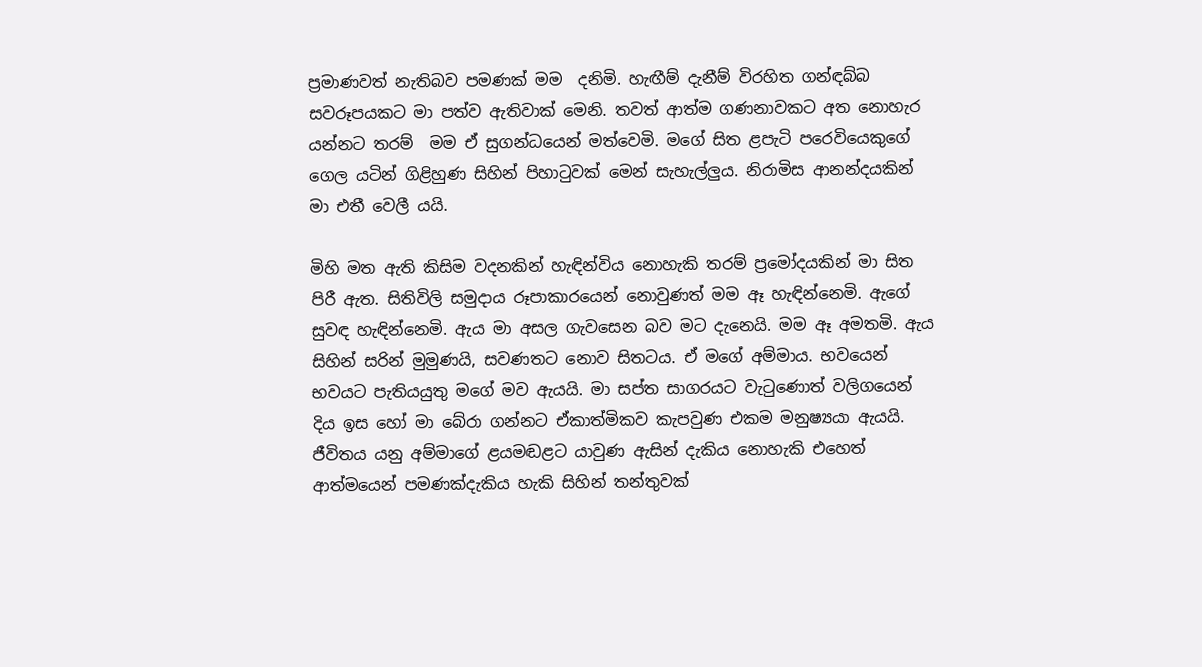ප්‍රමාණවත් නැතිබව පමණක් මම  දනිමි. හැඟීම් දැනීම් විරහිත ගන්ඳබ්බ සවරූපයකට මා පත්ව ඇතිවාක් මෙනි. තවත් ආත්ම ගණනාවකට අත නොහැර යන්නට තරම්  මම ඒ සුගන්ධයෙන් මත්වෙමි. මගේ සිත ළපැටි පරෙවියෙකුගේ ගෙල යටින් ගිළිහුණ සිහින් පිහාටුවක් මෙන් සැහැල්ලුය. නිරාමිස ආනන්දයකින් මා එතී වෙලී යයි.

මිහි මත ඇති කිසිම වදනකින් හැඳින්විය නොහැකි තරම් ප්‍රමෝදයකින් මා සිත පිරී ඇත. සිතිවිලි සමුදාය රූපාකාරයෙන් නොවුණත් මම ඈ හැඳින්නෙමි. ඇගේ සුවඳ හැඳින්නෙමි. ඇය මා අසල ගැවසෙන බව මට දැනෙයි. මම ඈ අමතමි. ඇය සිහින් සරින් මුමුණයි, සවණතට නොව සිතටය. ඒ මගේ අම්මාය. භවයෙන් භවයට පැතියයුතු මගේ මව ඇයයි. මා සප්ත සාගරයට වැටුණොත් වලිගයෙන් දිය ඉස හෝ මා බේරා ගන්නට ඒකාත්මිකව කැපවුණ එකම මනුෂ්‍යයා ඇයයි. ජීවිතය යනු අම්මාගේ ළයමඬළට යාවුණ ඇසින් දැකිය නොහැකි එහෙත් ආත්මයෙන් පමණක්දැකිය හැකි සිහින් තන්තුවක්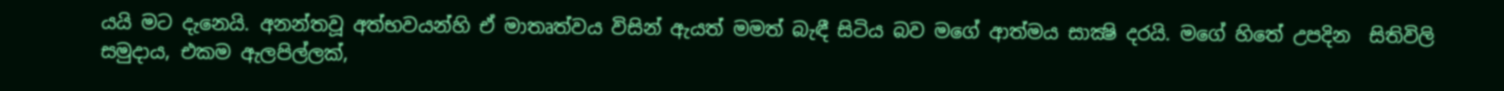යයි මට දැනෙයි. අනන්තවූ අත්භවයන්හි ඒ මාතෘත්වය විසින් ඇයත් මමත් බැඳී සිටිය බව මගේ ආත්මය සාක්‍ෂි දරයි. මගේ හිතේ උපදින  සිතිවිලි සමුදාය, එකම ඇලපිල්ලක්,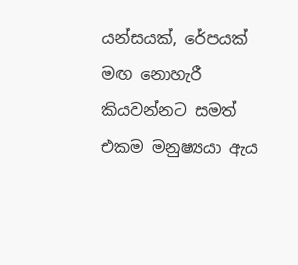යන්සයක්, රේපයක් මඟ නොහැරී කියවන්නට සමත් එකම මනුෂ්‍යයා ඇය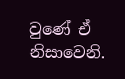වුණේ ඒ නිසාවෙනි.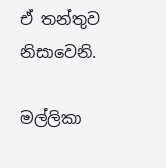ඒ තන්තුව නිසාවෙනි.

මල්ලිකා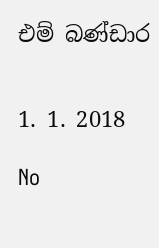එම් බණ්ඩාර


1. 1. 2018

No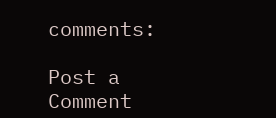comments:

Post a Comment